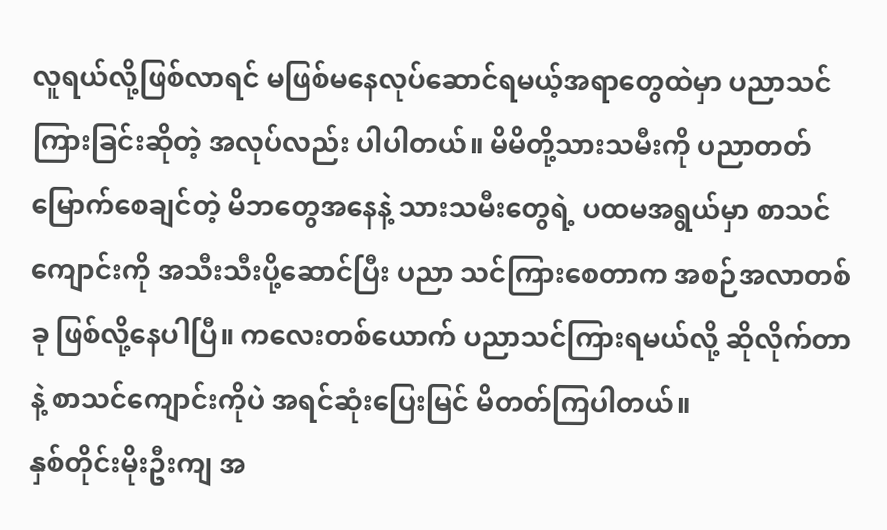လူရယ်လို့ဖြစ်လာရင် မဖြစ်မနေလုပ်ဆောင်ရမယ့်အရာတွေထဲမှာ ပညာသင်ကြားခြင်းဆိုတဲ့ အလုပ်လည်း ပါပါတယ်။ မိမိတို့သားသမီးကို ပညာတတ်မြောက်စေချင်တဲ့ မိဘတွေအနေနဲ့ သားသမီးတွေရဲ့ ပထမအရွယ်မှာ စာသင်ကျောင်းကို အသီးသီးပို့ဆောင်ပြီး ပညာ သင်ကြားစေတာက အစဉ်အလာတစ်ခု ဖြစ်လို့နေပါပြီ။ ကလေးတစ်ယောက် ပညာသင်ကြားရမယ်လို့ ဆိုလိုက်တာနဲ့ စာသင်ကျောင်းကိုပဲ အရင်ဆုံးပြေးမြင် မိတတ်ကြပါတယ်။
နှစ်တိုင်းမိုးဦးကျ အ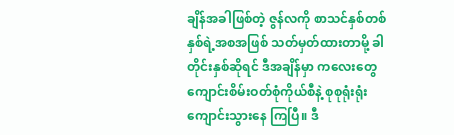ချိန်အခါဖြစ်တဲ့ ဇွန်လကို စာသင်နှစ်တစ်နှစ်ရဲ့အစအဖြစ် သတ်မှတ်ထားတာမို့ ခါတိုင်းနှစ်ဆိုရင် ဒီအချိန်မှာ ကလေးတွေ ကျောင်းစိမ်းဝတ်စုံကိုယ်စီနဲ့ စုစုရုံးရုံး ကျောင်းသွားနေ ကြပြီ။ ဒီ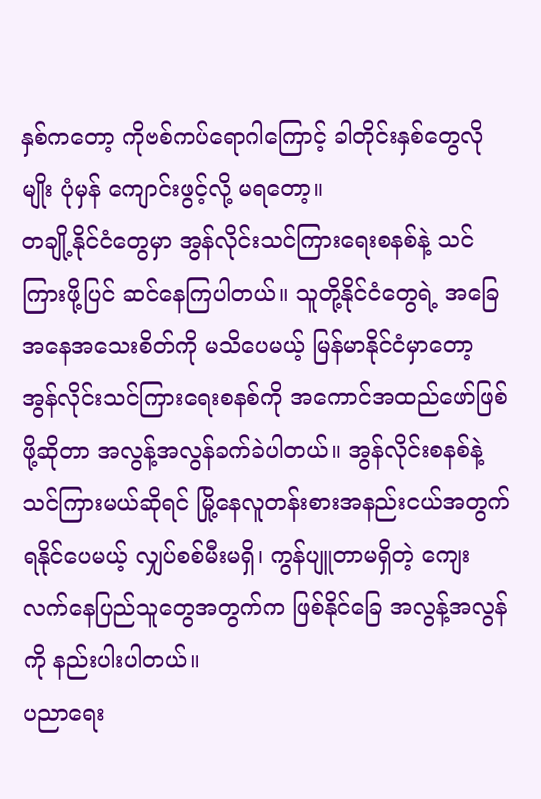နှစ်ကတော့ ကိုဗစ်ကပ်ရောဂါကြောင့် ခါတိုင်းနှစ်တွေလိုမျိုး ပုံမှန် ကျောင်းဖွင့်လို့ မရတော့။
တချို့နိုင်ငံတွေမှာ အွန်လိုင်းသင်ကြားရေးစနစ်နဲ့ သင်ကြားဖို့ပြင် ဆင်နေကြပါတယ်။ သူတို့နိုင်ငံတွေရဲ့ အခြေအနေအသေးစိတ်ကို မသိပေမယ့် မြန်မာနိုင်ငံမှာတော့ အွန်လိုင်းသင်ကြားရေးစနစ်ကို အကောင်အထည်ဖော်ဖြစ်ဖို့ဆိုတာ အလွန့်အလွန်ခက်ခဲပါတယ်။ အွန်လိုင်းစနစ်နဲ့ သင်ကြားမယ်ဆိုရင် မြို့နေလူတန်းစားအနည်းငယ်အတွက် ရနိုင်ပေမယ့် လျှပ်စစ်မီးမရှိ၊ ကွန်ပျူတာမရှိတဲ့ ကျေးလက်နေပြည်သူတွေအတွက်က ဖြစ်နိုင်ခြေ အလွန့်အလွန်ကို နည်းပါးပါတယ်။
ပညာရေး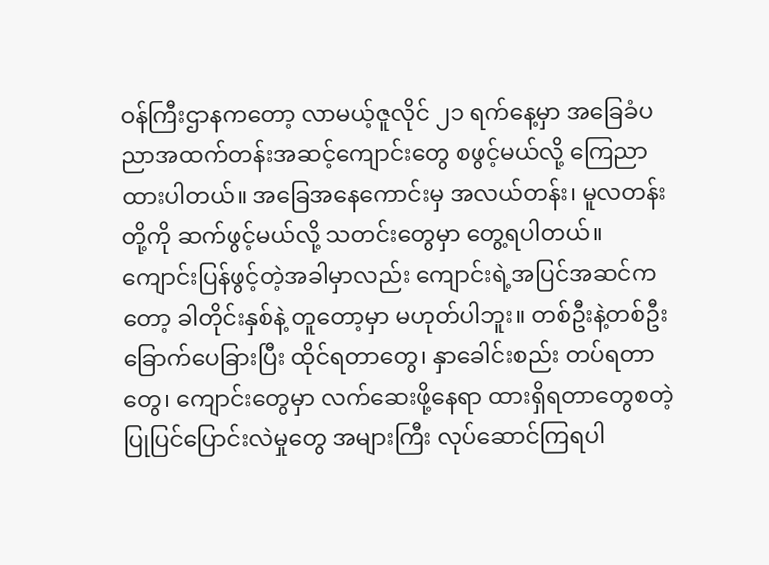ဝန်ကြီးဌာနကတော့ လာမယ့်ဇူလိုင် ၂၁ ရက်နေ့မှာ အခြေခံပညာအထက်တန်းအဆင့်ကျောင်းတွေ စဖွင့်မယ်လို့ ကြေညာထားပါတယ်။ အခြေအနေကောင်းမှ အလယ်တန်း၊ မူလတန်းတို့ကို ဆက်ဖွင့်မယ်လို့ သတင်းတွေမှာ တွေ့ရပါတယ်။
ကျောင်းပြန်ဖွင့်တဲ့အခါမှာလည်း ကျောင်းရဲ့အပြင်အဆင်ကတော့ ခါတိုင်းနှစ်နဲ့ တူတော့မှာ မဟုတ်ပါဘူး။ တစ်ဦးနဲ့တစ်ဦး ခြောက်ပေခြားပြီး ထိုင်ရတာတွေ၊ နှာခေါင်းစည်း တပ်ရတာတွေ၊ ကျောင်းတွေမှာ လက်ဆေးဖို့နေရာ ထားရှိရတာတွေစတဲ့ ပြုပြင်ပြောင်းလဲမှုတွေ အများကြီး လုပ်ဆောင်ကြရပါ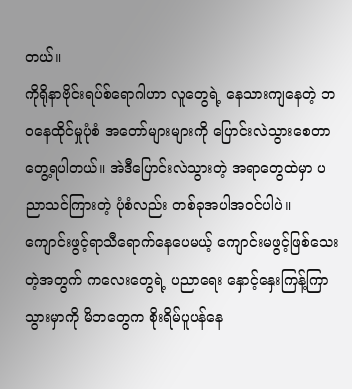တယ်။
ကိုရိုနာဗိုင်းရပ်စ်ရောဂါဟာ လူတွေရဲ့ နေသားကျနေတဲ့ ဘဝနေထိုင်မှုပုံစံ အတော်များများကို ပြောင်းလဲသွားစေတာ တွေ့ရပါတယ်။ အဲဒီပြောင်းလဲသွားတဲ့ အရာတွေထဲမှာ ပညာသင်ကြားတဲ့ ပုံစံလည်း တစ်ခုအပါအဝင်ပါပဲ။
ကျောင်းဖွင့်ရာသီရောက်နေပေမယ့် ကျောင်းမဖွင့်ဖြစ်သေးတဲ့အတွက် ကလေးတွေရဲ့ ပညာရေး နှောင့်နှေးကြန့်ကြာသွားမှာကို မိဘတွေက စိုးရိမ်ပူပန်နေ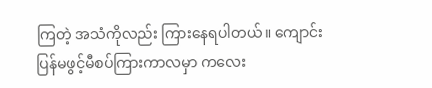ကြတဲ့ အသံကိုလည်း ကြားနေရပါတယ်။ ကျောင်းပြန်မဖွင့်မီစပ်ကြားကာလမှာ ကလေး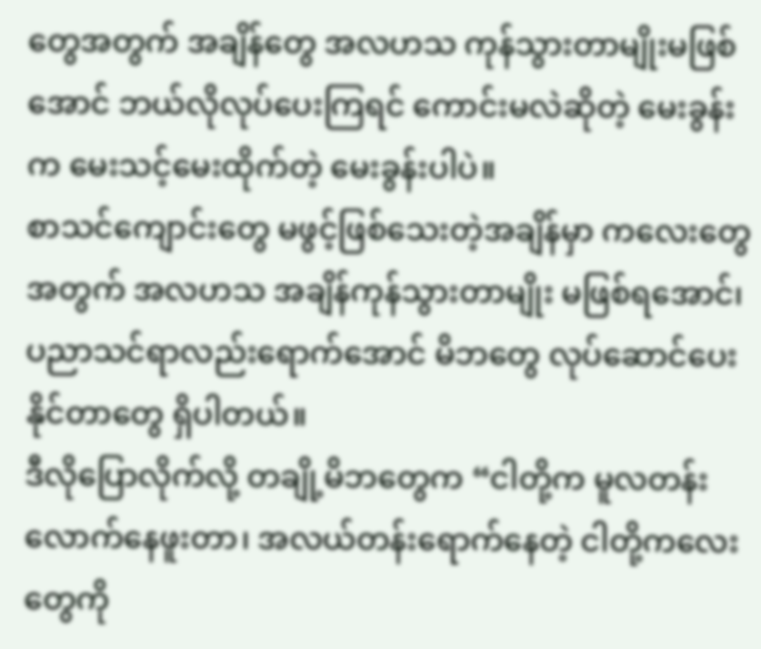တွေအတွက် အချိန်တွေ အလဟသ ကုန်သွားတာမျိုးမဖြစ်အောင် ဘယ်လိုလုပ်ပေးကြရင် ကောင်းမလဲဆိုတဲ့ မေးခွန်းက မေးသင့်မေးထိုက်တဲ့ မေးခွန်းပါပဲ။
စာသင်ကျောင်းတွေ မဖွင့်ဖြစ်သေးတဲ့အချိန်မှာ ကလေးတွေအတွက် အလဟသ အချိန်ကုန်သွားတာမျိုး မဖြစ်ရအောင်၊ ပညာသင်ရာလည်းရောက်အောင် မိဘတွေ လုပ်ဆောင်ပေးနိုင်တာတွေ ရှိပါတယ်။
ဒီလိုပြောလိုက်လို့ တချို့မိဘတွေက “ငါတို့က မူလတန်းလောက်နေဖူးတာ၊ အလယ်တန်းရောက်နေတဲ့ ငါတို့ကလေးတွေကို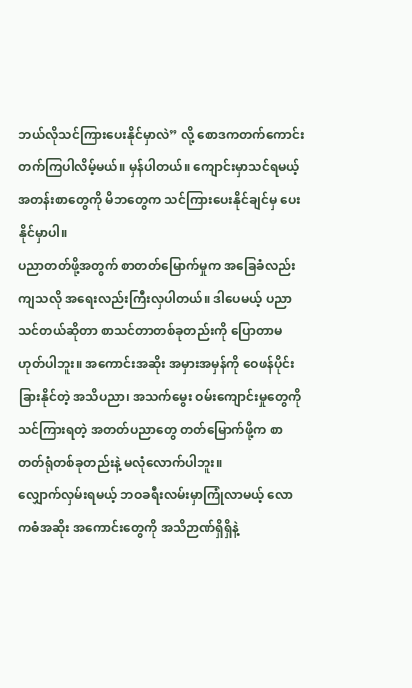ဘယ်လိုသင်ကြားပေးနိုင်မှာလဲ” လို့ စောဒကတက်ကောင်း တက်ကြပါလိမ့်မယ်။ မှန်ပါတယ်။ ကျောင်းမှာသင်ရမယ့် အတန်းစာတွေကို မိဘတွေက သင်ကြားပေးနိုင်ချင်မှ ပေးနိုင်မှာပါ။
ပညာတတ်ဖို့အတွက် စာတတ်မြောက်မှုက အခြေခံလည်းကျသလို အရေးလည်းကြီးလှပါတယ်။ ဒါပေမယ့် ပညာသင်တယ်ဆိုတာ စာသင်တာတစ်ခုတည်းကို ပြောတာမဟုတ်ပါဘူး။ အကောင်းအဆိုး အမှားအမှန်ကို ဝေဖန်ပိုင်းခြားနိုင်တဲ့ အသိပညာ၊ အသက်မွေး ဝမ်းကျောင်းမှုတွေကို သင်ကြားရတဲ့ အတတ်ပညာတွေ တတ်မြောက်ဖို့က စာတတ်ရုံတစ်ခုတည်းနဲ့ မလုံလောက်ပါဘူး။
လျှောက်လှမ်းရမယ့် ဘဝခရီးလမ်းမှာကြုံလာမယ့် လောကဓံအဆိုး အကောင်းတွေကို အသိဉာဏ်ရှိရှိနဲ့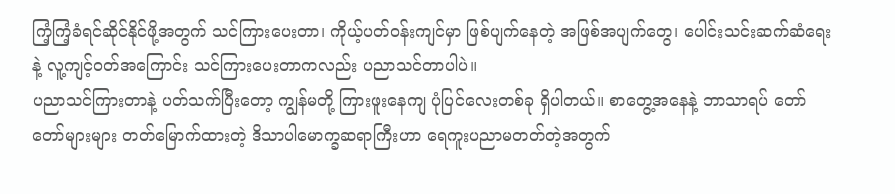ကြံ့ကြံ့ခံရင်ဆိုင်နိုင်ဖို့အတွက် သင်ကြားပေးတာ၊ ကိုယ့်ပတ်ဝန်းကျင်မှာ ဖြစ်ပျက်နေတဲ့ အဖြစ်အပျက်တွေ၊ ပေါင်းသင်းဆက်ဆံရေးနဲ့ လူ့ကျင့်ဝတ်အကြောင်း သင်ကြားပေးတာကလည်း ပညာသင်တာပါပဲ။
ပညာသင်ကြားတာနဲ့ ပတ်သက်ပြီးတော့ ကျွန်မတို့ ကြားဖူးနေကျ ပုံပြင်လေးတစ်ခု ရှိပါတယ်။ စာတွေ့အနေနဲ့ ဘာသာရပ် တော်တော်များများ တတ်မြောက်ထားတဲ့ ဒိသာပါမောက္ခဆရာကြီးဟာ ရေကူးပညာမတတ်တဲ့အတွက်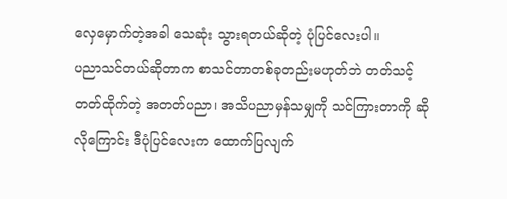လှေမှောက်တဲ့အခါ သေဆုံး သွားရတယ်ဆိုတဲ့ ပုံပြင်လေးပါ။
ပညာသင်တယ်ဆိုတာက စာသင်တာတစ်ခုတည်းမဟုတ်ဘဲ တတ်သင့်တတ်ထိုက်တဲ့ အတတ်ပညာ၊ အသိပညာမှန်သမျှကို သင်ကြားတာကို ဆိုလိုကြောင်း ဒီပုံပြင်လေးက ထောက်ပြလျက်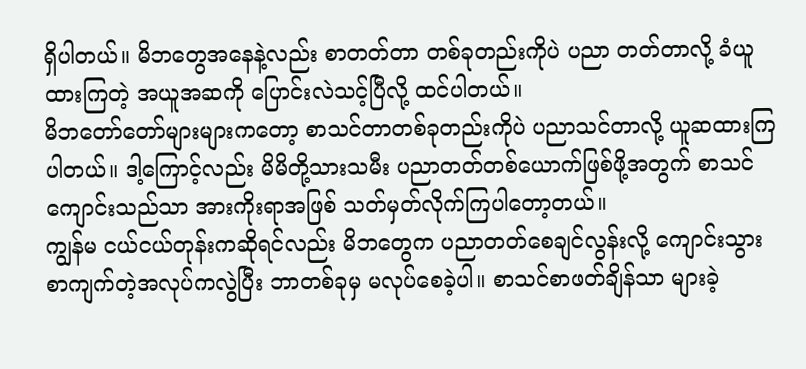ရှိပါတယ်။ မိဘတွေအနေနဲ့လည်း စာတတ်တာ တစ်ခုတည်းကိုပဲ ပညာ တတ်တာလို့ ခံယူထားကြတဲ့ အယူအဆကို ပြောင်းလဲသင့်ပြီလို့ ထင်ပါတယ်။
မိဘတော်တော်များများကတော့ စာသင်တာတစ်ခုတည်းကိုပဲ ပညာသင်တာလို့ ယူဆထားကြပါတယ်။ ဒါ့ကြောင့်လည်း မိမိတို့သားသမီး ပညာတတ်တစ်ယောက်ဖြစ်ဖို့အတွက် စာသင် ကျောင်းသည်သာ အားကိုးရာအဖြစ် သတ်မှတ်လိုက်ကြပါတော့တယ်။
ကျွန်မ ငယ်ငယ်တုန်းကဆိုရင်လည်း မိဘတွေက ပညာတတ်စေချင်လွန်းလို့ ကျောင်းသွား စာကျက်တဲ့အလုပ်ကလွဲပြီး ဘာတစ်ခုမှ မလုပ်စေခဲ့ပါ။ စာသင်စာဖတ်ချိန်သာ များခဲ့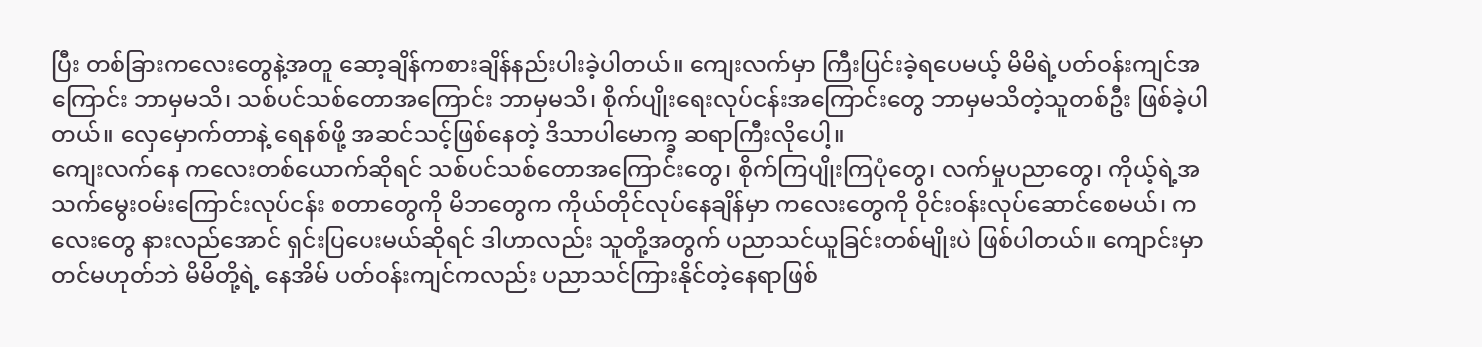ပြီး တစ်ခြားကလေးတွေနဲ့အတူ ဆော့ချိန်ကစားချိန်နည်းပါးခဲ့ပါတယ်။ ကျေးလက်မှာ ကြီးပြင်းခဲ့ရပေမယ့် မိမိရဲ့ပတ်ဝန်းကျင်အကြောင်း ဘာမှမသိ၊ သစ်ပင်သစ်တောအကြောင်း ဘာမှမသိ၊ စိုက်ပျိုးရေးလုပ်ငန်းအကြောင်းတွေ ဘာမှမသိတဲ့သူတစ်ဦး ဖြစ်ခဲ့ပါတယ်။ လှေမှောက်တာနဲ့ ရေနစ်ဖို့ အဆင်သင့်ဖြစ်နေတဲ့ ဒိသာပါမောက္ခ ဆရာကြီးလိုပေါ့။
ကျေးလက်နေ ကလေးတစ်ယောက်ဆိုရင် သစ်ပင်သစ်တောအကြောင်းတွေ၊ စိုက်ကြပျိုးကြပုံတွေ၊ လက်မှုပညာတွေ၊ ကိုယ့်ရဲ့အသက်မွေးဝမ်းကြောင်းလုပ်ငန်း စတာတွေကို မိဘတွေက ကိုယ်တိုင်လုပ်နေချိန်မှာ ကလေးတွေကို ဝိုင်းဝန်းလုပ်ဆောင်စေမယ်၊ ကလေးတွေ နားလည်အောင် ရှင်းပြပေးမယ်ဆိုရင် ဒါဟာလည်း သူတို့အတွက် ပညာသင်ယူခြင်းတစ်မျိုးပဲ ဖြစ်ပါတယ်။ ကျောင်းမှာတင်မဟုတ်ဘဲ မိမိတို့ရဲ့ နေအိမ် ပတ်ဝန်းကျင်ကလည်း ပညာသင်ကြားနိုင်တဲ့နေရာဖြစ်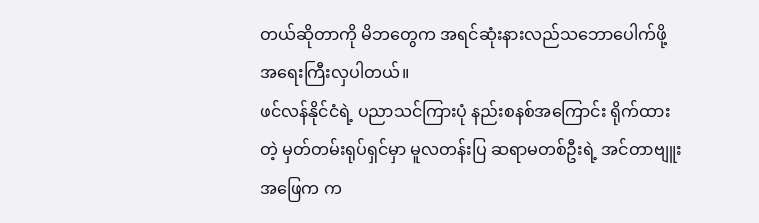တယ်ဆိုတာကို မိဘတွေက အရင်ဆုံးနားလည်သဘောပေါက်ဖို့ အရေးကြီးလှပါတယ်။
ဖင်လန်နိုင်ငံရဲ့ ပညာသင်ကြားပုံ နည်းစနစ်အကြောင်း ရိုက်ထားတဲ့ မှတ်တမ်းရုပ်ရှင်မှာ မူလတန်းပြ ဆရာမတစ်ဦးရဲ့ အင်တာဗျူးအဖြေက က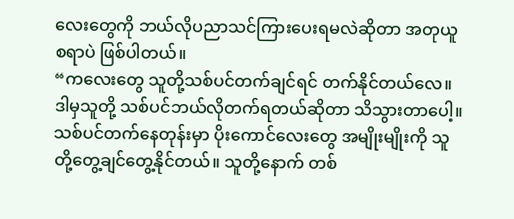လေးတွေကို ဘယ်လိုပညာသင်ကြားပေးရမလဲဆိုတာ အတုယူစရာပဲ ဖြစ်ပါတယ်။
“ကလေးတွေ သူတို့သစ်ပင်တက်ချင်ရင် တက်နိုင်တယ်လေ။ ဒါမှသူတို့ သစ်ပင်ဘယ်လိုတက်ရတယ်ဆိုတာ သိသွားတာပေါ့။ သစ်ပင်တက်နေတုန်းမှာ ပိုးကောင်လေးတွေ အမျိုးမျိုးကို သူတို့တွေ့ချင်တွေ့နိုင်တယ်။ သူတို့နောက် တစ်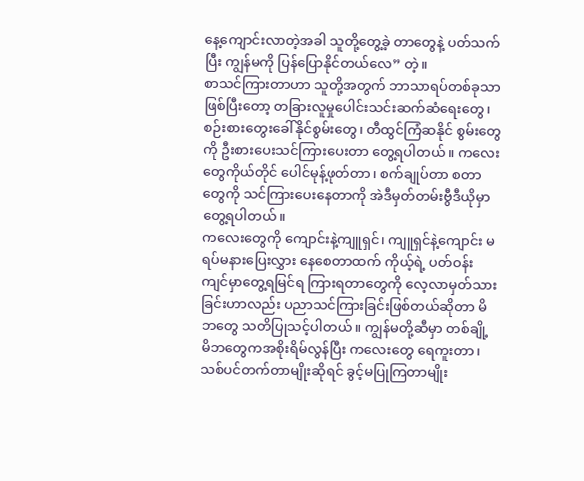နေ့ကျောင်းလာတဲ့အခါ သူတို့တွေ့ခဲ့ တာတွေနဲ့ ပတ်သက်ပြီး ကျွန်မကို ပြန်ပြောနိုင်တယ်လေ” တဲ့။
စာသင်ကြားတာဟာ သူတို့အတွက် ဘာသာရပ်တစ်ခုသာဖြစ်ပြီးတော့ တခြားလူမှုပေါင်းသင်းဆက်ဆံရေးတွေ၊ စဉ်းစားတွေးခေါ်နိုင်စွမ်းတွေ၊ တီထွင်ကြံဆနိုင် စွမ်းတွေကို ဦးစားပေးသင်ကြားပေးတာ တွေ့ရပါတယ်။ ကလေးတွေကိုယ်တိုင် ပေါင်မုန့်ဖုတ်တာ၊ စက်ချုပ်တာ စတာတွေကို သင်ကြားပေးနေတာကို အဲဒီမှတ်တမ်းဗွီဒီယိုမှာ တွေ့ရပါတယ်။
ကလေးတွေကို ကျောင်းနဲ့ကျူရှင်၊ ကျူရှင်နဲ့ကျောင်း မရပ်မနားပြေးလွှား နေစေတာထက် ကိုယ့်ရဲ့ ပတ်ဝန်းကျင်မှာတွေ့ရမြင်ရ ကြားရတာတွေကို လေ့လာမှတ်သားခြင်းဟာလည်း ပညာသင်ကြားခြင်းဖြစ်တယ်ဆိုတာ မိဘတွေ သတိပြုသင့်ပါတယ်။ ကျွန်မတို့ဆီမှာ တစ်ချို့ မိဘတွေကအစိုးရိမ်လွန်ပြီး ကလေးတွေ ရေကူးတာ၊ သစ်ပင်တက်တာမျိုးဆိုရင် ခွင့်မပြုကြတာမျိုး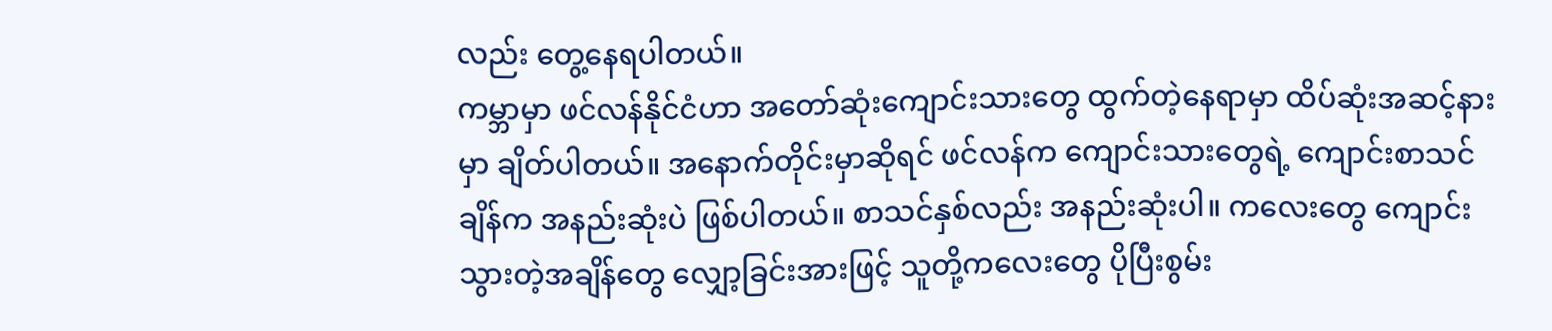လည်း တွေ့နေရပါတယ်။
ကမ္ဘာမှာ ဖင်လန်နိုင်ငံဟာ အတော်ဆုံးကျောင်းသားတွေ ထွက်တဲ့နေရာမှာ ထိပ်ဆုံးအဆင့်နားမှာ ချိတ်ပါတယ်။ အနောက်တိုင်းမှာဆိုရင် ဖင်လန်က ကျောင်းသားတွေရဲ့ ကျောင်းစာသင်ချိန်က အနည်းဆုံးပဲ ဖြစ်ပါတယ်။ စာသင်နှစ်လည်း အနည်းဆုံးပါ။ ကလေးတွေ ကျောင်းသွားတဲ့အချိန်တွေ လျှော့ခြင်းအားဖြင့် သူတို့ကလေးတွေ ပိုပြီးစွမ်း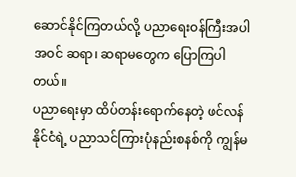ဆောင်နိုင်ကြတယ်လို့ ပညာရေးဝန်ကြီးအပါအဝင် ဆရာ၊ ဆရာမတွေက ပြောကြပါတယ်။
ပညာရေးမှာ ထိပ်တန်းရောက်နေတဲ့ ဖင်လန်နိုင်ငံရဲ့ ပညာသင်ကြားပုံနည်းစနစ်ကို ကျွန်မ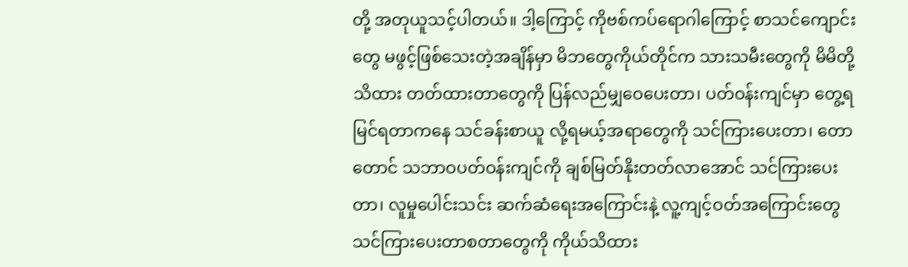တို့ အတုယူသင့်ပါတယ်။ ဒါ့ကြောင့် ကိုဗစ်ကပ်ရောဂါကြောင့် စာသင်ကျောင်းတွေ မဖွင့်ဖြစ်သေးတဲ့အချိန်မှာ မိဘတွေကိုယ်တိုင်က သားသမီးတွေကို မိမိတို့သိထား တတ်ထားတာတွေကို ပြန်လည်မျှဝေပေးတာ၊ ပတ်ဝန်းကျင်မှာ တွေ့ရမြင်ရတာကနေ သင်ခန်းစာယူ လို့ရမယ့်အရာတွေကို သင်ကြားပေးတာ၊ တောတောင် သဘာဝပတ်ဝန်းကျင်ကို ချစ်မြတ်နိုးတတ်လာအောင် သင်ကြားပေးတာ၊ လူမှုပေါင်းသင်း ဆက်ဆံရေးအကြောင်းနဲ့ လူ့ကျင့်ဝတ်အကြောင်းတွေ သင်ကြားပေးတာစတာတွေကို ကိုယ်သိထား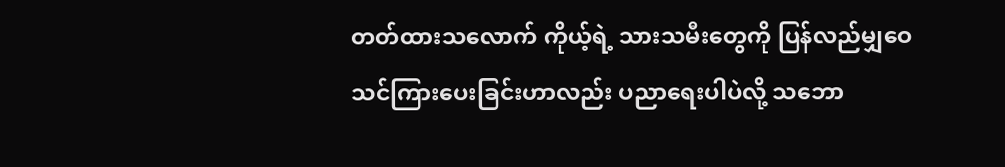တတ်ထားသလောက် ကိုယ့်ရဲ့ သားသမီးတွေကို ပြန်လည်မျှဝေ သင်ကြားပေးခြင်းဟာလည်း ပညာရေးပါပဲလို့ သဘော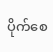ပိုက်စေ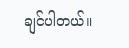ချင်ပါတယ်။